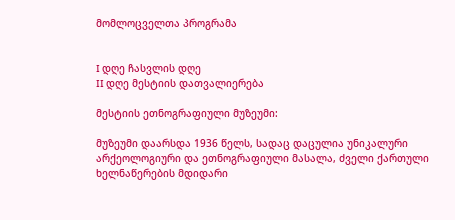მომლოცველთა პროგრამა


I დღე ჩასვლის დღე
II დღე მესტიის დათვალიერება

მესტიის ეთნოგრაფიული მუზეუმი:

მუზეუმი დაარსდა 1936 წელს, სადაც დაცულია უნიკალური არქეოლოგიური და ეთნოგრაფიული მასალა, ძველი ქართული ხელნაწერების მდიდარი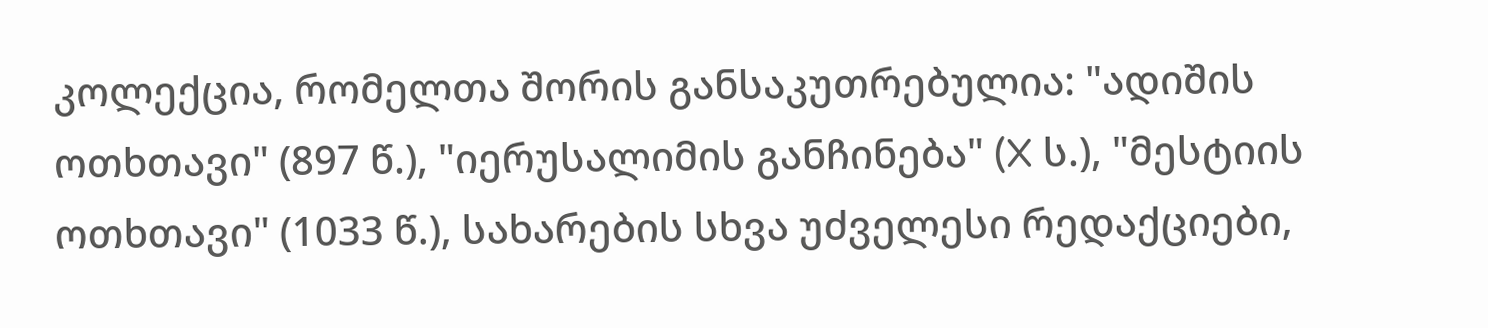კოლექცია, რომელთა შორის განსაკუთრებულია: "ადიშის ოთხთავი" (897 წ.), "იერუსალიმის განჩინება" (X ს.), "მესტიის ოთხთავი" (1033 წ.), სახარების სხვა უძველესი რედაქციები,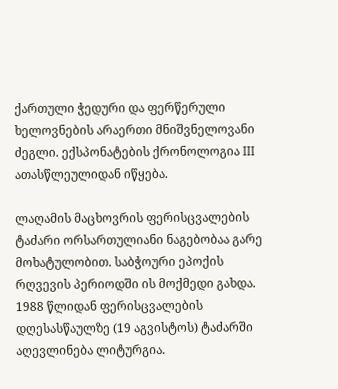ქართული ჭედური და ფერწერული ხელოვნების არაერთი მნიშვნელოვანი ძეგლი. ექსპონატების ქრონოლოგია III ათასწლეულიდან იწყება.

ლაღამის მაცხოვრის ფერისცვალების ტაძარი ორსართულიანი ნაგებობაა გარე მოხატულობით. საბჭოური ეპოქის რღვევის პერიოდში ის მოქმედი გახდა. 1988 წლიდან ფერისცვალების დღესასწაულზე (19 აგვისტოს) ტაძარში აღევლინება ლიტურგია.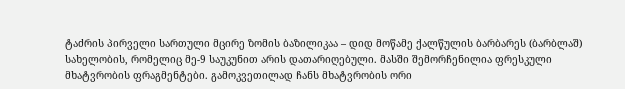ტაძრის პირველი სართული მცირე ზომის ბაზილიკაა – დიდ მოწამე ქალწულის ბარბარეს (ბარბლაშ) სახელობის, რომელიც მე-9 საუკუნით არის დათარიღებული. მასში შემორჩენილია ფრესკული მხატვრობის ფრაგმენტები. გამოკვეთილად ჩანს მხატვრობის ორი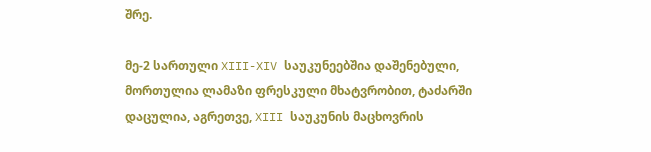შრე.

მე-2 სართული XIII-XIV საუკუნეებშია დაშენებული, მორთულია ლამაზი ფრესკული მხატვრობით, ტაძარში დაცულია, აგრეთვე, XIII საუკუნის მაცხოვრის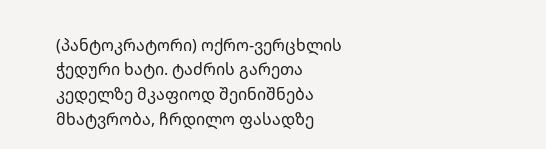(პანტოკრატორი) ოქრო-ვერცხლის ჭედური ხატი. ტაძრის გარეთა კედელზე მკაფიოდ შეინიშნება მხატვრობა, ჩრდილო ფასადზე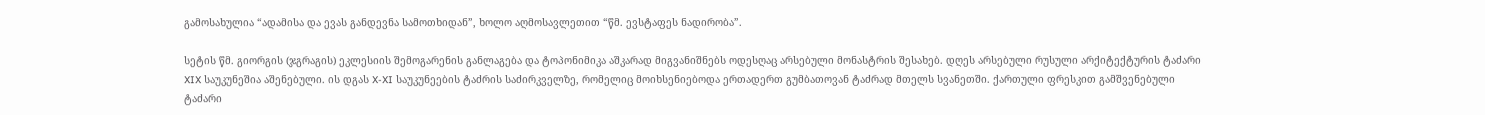გამოსახულია “ადამისა და ევას განდევნა სამოთხიდან”, ხოლო აღმოსავლეთით “წმ. ევსტაფეს ნადირობა”.

სეტის წმ. გიორგის (ჯგრაგის) ეკლესიის შემოგარენის განლაგება და ტოპონიმიკა აშკარად მიგვანიშნებს ოდესღაც არსებული მონასტრის შესახებ. დღეს არსებული რუსული არქიტექტურის ტაძარი XIX საუკუნეშია აშენებული. ის დგას X-XI საუკუნეების ტაძრის საძირკველზე, რომელიც მოიხსენიებოდა ერთადერთ გუმბათოვან ტაძრად მთელს სვანეთში. ქართული ფრესკით გამშვენებული ტაძარი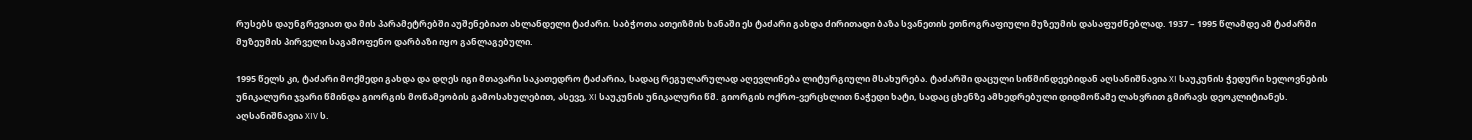რუსებს დაუნგრევიათ და მის პარამეტრებში აუშენებიათ ახლანდელი ტაძარი. საბჭოთა ათეიზმის ხანაში ეს ტაძარი გახდა ძირითადი ბაზა სვანეთის ეთნოგრაფიული მუზეუმის დასაფუძნებლად. 1937 – 1995 წლამდე ამ ტაძარში მუზეუმის პირველი საგამოფენო დარბაზი იყო განლაგებული.

1995 წელს კი, ტაძარი მოქმედი გახდა და დღეს იგი მთავარი საკათედრო ტაძარია, სადაც რეგულარულად აღევლინება ლიტურგიული მსახურება. ტაძარში დაცული სიწმინდეებიდან აღსანიშნავია XI საუკუნის ჭედური ხელოვნების უნიკალური ჯვარი წმინდა გიორგის მოწამეობის გამოსახულებით, ასევე, XI საუკუნის უნიკალური წმ. გიორგის ოქრო-ვერცხლით ნაჭედი ხატი, სადაც ცხენზე ამხედრებული დიდმოწამე ლახვრით გმირავს დეოკლიტიანეს. აღსანიშნავია XIV ს.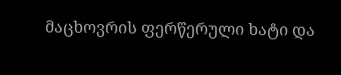მაცხოვრის ფერწერული ხატი და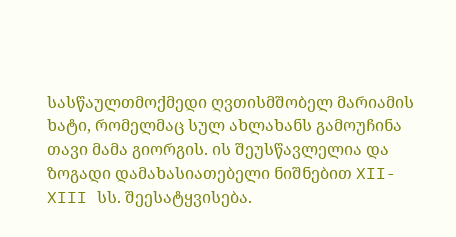სასწაულთმოქმედი ღვთისმშობელ მარიამის ხატი, რომელმაც სულ ახლახანს გამოუჩინა თავი მამა გიორგის. ის შეუსწავლელია და ზოგადი დამახასიათებელი ნიშნებით XII-XIII სს. შეესატყვისება.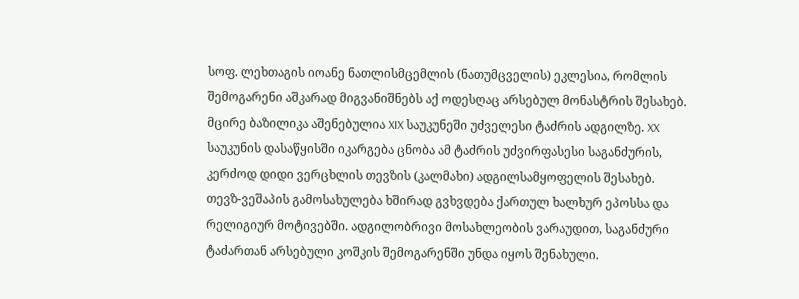სოფ. ლეხთაგის იოანე ნათლისმცემლის (ნათუმცველის) ეკლესია, რომლის შემოგარენი აშკარად მიგვანიშნებს აქ ოდესღაც არსებულ მონასტრის შესახებ. მცირე ბაზილიკა აშენებულია XIX საუკუნეში უძველესი ტაძრის ადგილზე. XX საუკუნის დასაწყისში იკარგება ცნობა ამ ტაძრის უძვირფასესი საგანძურის, კერძოდ დიდი ვერცხლის თევზის (კალმახი) ადგილსამყოფელის შესახებ. თევზ-ვეშაპის გამოსახულება ხშირად გვხვდება ქართულ ხალხურ ეპოსსა და რელიგიურ მოტივებში. ადგილობრივი მოსახლეობის ვარაუდით, საგანძური ტაძართან არსებული კოშკის შემოგარენში უნდა იყოს შენახული.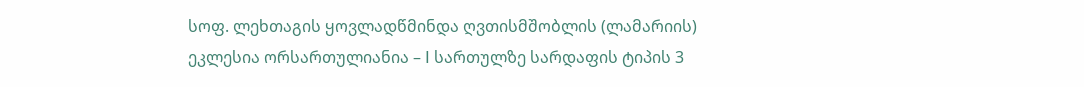სოფ. ლეხთაგის ყოვლადწმინდა ღვთისმშობლის (ლამარიის) ეკლესია ორსართულიანია – I სართულზე სარდაფის ტიპის 3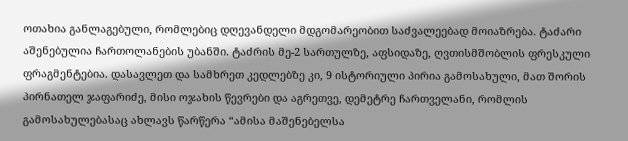ოთახია განლაგებული, რომლებიც დღევანდელი მდგომარეობით საძვალეებად მოიაზრება. ტაძარი აშენებულია ჩართოლანების უბანში. ტაძრის მე-2 სართულზე, აფსიდაზე, ღვთისმშობლის ფრესკული ფრაგმენტებია. დასავლეთ და სამხრეთ კედლებზე კი, 9 ისტორიული პირია გამოსახული, მათ შორის პირნათელ ჯაფარიძე, მისი ოჯახის წევრები და აგრეთვე, დემეტრე ჩართველანი, რომლის გამოსახულებასაც ახლავს წარწერა “ამისა მაშენებელსა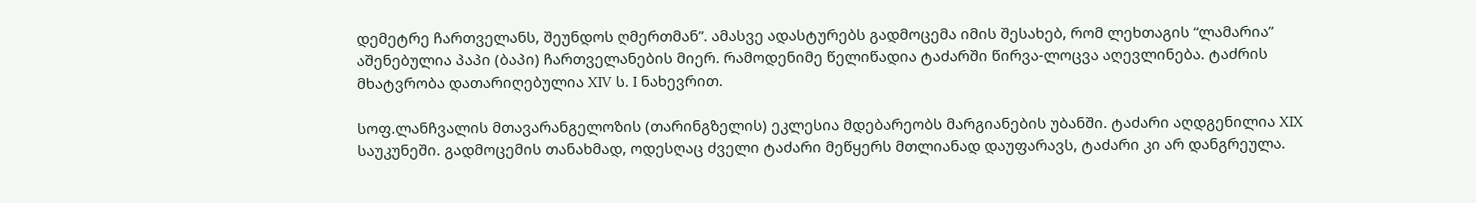დემეტრე ჩართველანს, შეუნდოს ღმერთმან”. ამასვე ადასტურებს გადმოცემა იმის შესახებ, რომ ლეხთაგის “ლამარია” აშენებულია პაპი (ბაპი) ჩართველანების მიერ. რამოდენიმე წელიწადია ტაძარში წირვა-ლოცვა აღევლინება. ტაძრის მხატვრობა დათარიღებულია XIV ს. I ნახევრით.

სოფ.ლანჩვალის მთავარანგელოზის (თარინგზელის) ეკლესია მდებარეობს მარგიანების უბანში. ტაძარი აღდგენილია XIX საუკუნეში. გადმოცემის თანახმად, ოდესღაც ძველი ტაძარი მეწყერს მთლიანად დაუფარავს, ტაძარი კი არ დანგრეულა.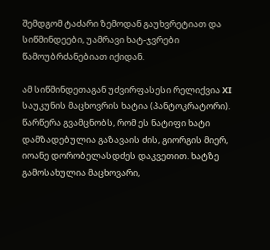შემდგომ ტაძარი ზემოდან გაუხვრეტიათ და სიწმინდეები, უამრავი ხატ-ჯვრები წამოუბრძანებიათ იქიდან.

ამ სიწმინდეთაგან უძვირფასესი რელიქვია XI საუკუნის მაცხოვრის ხატია (პანტოკრატორი). წარწერა გვამცნობს, რომ ეს ნატიფი ხატი დამზადებულია გაზავაის ძის, გიორგის მიერ, იოანე დორობელასდძეს დაკვეთით. ხატზე გამოსახულია მაცხოვარი,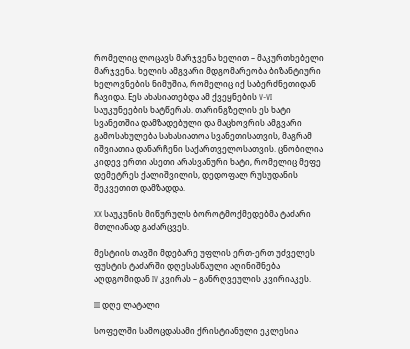რომელიც ლოცავს მარჯვენა ხელით – მაკურთხებელი მარჯვენა. ხელის ამგვარი მდგომარეობა ბიზანტიური ხელოვნების ნიმუშია, რომელიც იქ საბერძნეთიდან ჩავიდა. Eეს ახასიათებდა ამ ქვეყნების V-VI საუკუნეების ხატწერას. თარინგზელის ეს ხატი სვანეთშია დამზადებული და მაცხოვრის ამგვარი გამოსახულება სახასიათოა სვანეთისათვის, მაგრამ იშვიათია დანარჩენი საქართველოსათვის. ცნობილია კიდევ ერთი ასეთი არასვანური ხატი, რომელიც მეფე დემეტრეს ქალიშვილის, დედოფალ რუსუდანის შეკვეთით დამზადდა.

XX საუკუნის მიწურულს ბოროტმოქმედებმა ტაძარი მთლიანად გაძარცვეს.

მესტიის თავში მდებარე უფლის ერთ-ერთ უძველეს ფუსტის ტაძარში დღესასწაული აღინიშნება აღდგომიდან IV კვირას – განრღვეულის კვირიაკეს.

III დღე ლატალი

სოფელში სამოცდასამი ქრისტიანული ეკლესია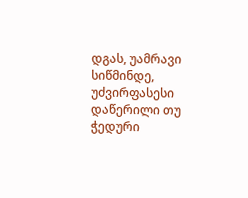დგას, უამრავი სიწმინდე, უძვირფასესი დაწერილი თუ ჭედური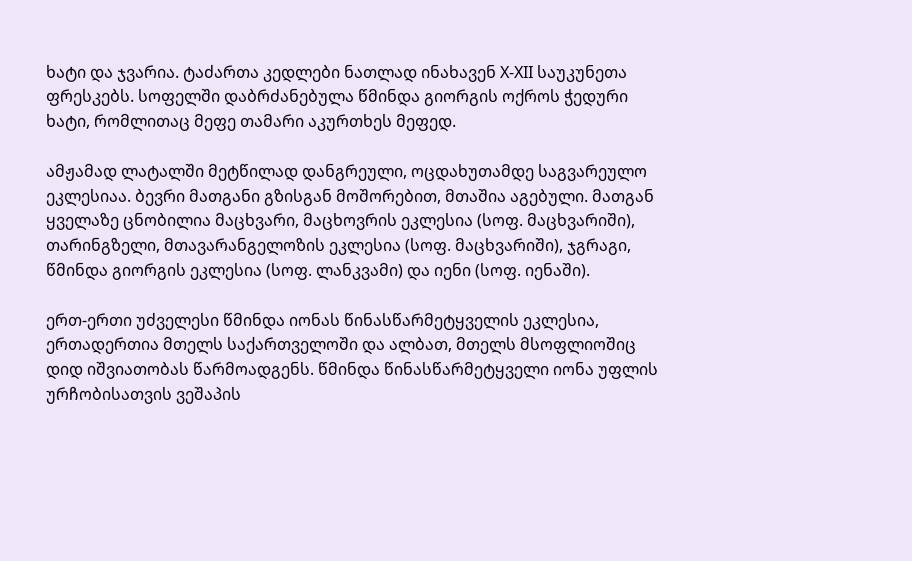ხატი და ჯვარია. ტაძართა კედლები ნათლად ინახავენ X-XII საუკუნეთა ფრესკებს. სოფელში დაბრძანებულა წმინდა გიორგის ოქროს ჭედური ხატი, რომლითაც მეფე თამარი აკურთხეს მეფედ.

ამჟამად ლატალში მეტწილად დანგრეული, ოცდახუთამდე საგვარეულო ეკლესიაა. ბევრი მათგანი გზისგან მოშორებით, მთაშია აგებული. მათგან ყველაზე ცნობილია მაცხვარი, მაცხოვრის ეკლესია (სოფ. მაცხვარიში), თარინგზელი, მთავარანგელოზის ეკლესია (სოფ. მაცხვარიში), ჯგრაგი, წმინდა გიორგის ეკლესია (სოფ. ლანკვამი) და იენი (სოფ. იენაში).

ერთ-ერთი უძველესი წმინდა იონას წინასწარმეტყველის ეკლესია, ერთადერთია მთელს საქართველოში და ალბათ, მთელს მსოფლიოშიც დიდ იშვიათობას წარმოადგენს. წმინდა წინასწარმეტყველი იონა უფლის ურჩობისათვის ვეშაპის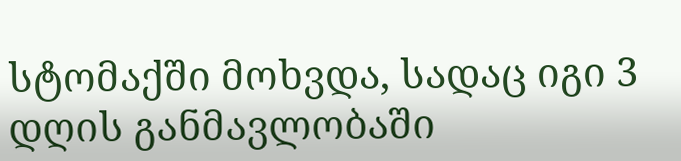სტომაქში მოხვდა, სადაც იგი 3 დღის განმავლობაში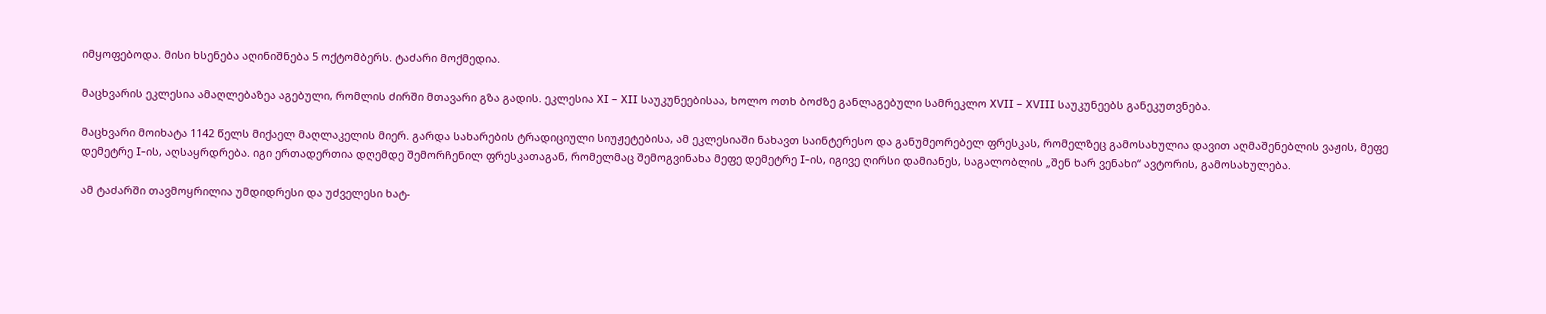იმყოფებოდა. მისი ხსენება აღინიშნება 5 ოქტომბერს. ტაძარი მოქმედია.

მაცხვარის ეკლესია ამაღლებაზეა აგებული, რომლის ძირში მთავარი გზა გადის. ეკლესია XI – XII საუკუნეებისაა, ხოლო ოთხ ბოძზე განლაგებული სამრეკლო XVII – XVIII საუკუნეებს განეკუთვნება.

მაცხვარი მოიხატა 1142 წელს მიქაელ მაღლაკელის მიერ. გარდა სახარების ტრადიციული სიუჟეტებისა, ამ ეკლესიაში ნახავთ საინტერესო და განუმეორებელ ფრესკას, რომელზეც გამოსახულია დავით აღმაშენებლის ვაჟის, მეფე დემეტრე I-ის, აღსაყრდრება. იგი ერთადერთია დღემდე შემორჩენილ ფრესკათაგან, რომელმაც შემოგვინახა მეფე დემეტრე I-ის, იგივე ღირსი დამიანეს, საგალობლის „შენ ხარ ვენახი“ ავტორის, გამოსახულება.

ამ ტაძარში თავმოყრილია უმდიდრესი და უძველესი ხატ-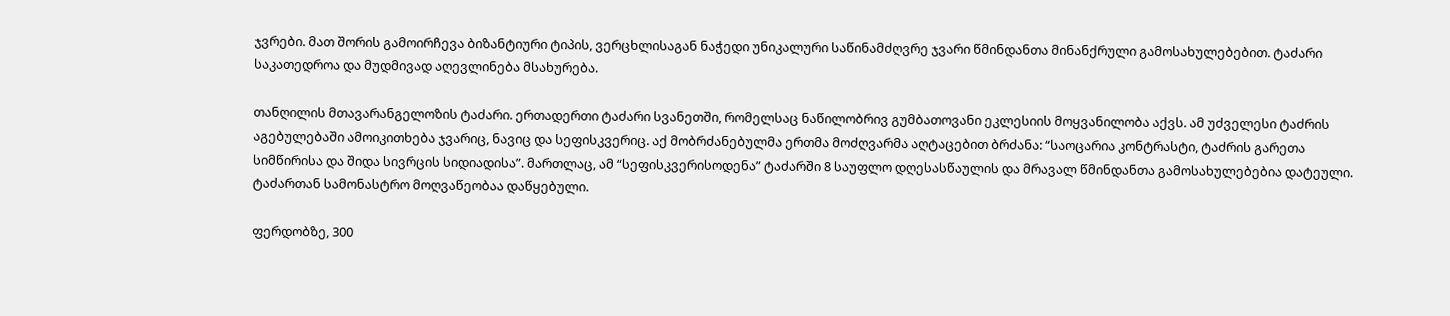ჯვრები. მათ შორის გამოირჩევა ბიზანტიური ტიპის, ვერცხლისაგან ნაჭედი უნიკალური საწინამძღვრე ჯვარი წმინდანთა მინანქრული გამოსახულებებით. ტაძარი საკათედროა და მუდმივად აღევლინება მსახურება.

თანღილის მთავარანგელოზის ტაძარი. ერთადერთი ტაძარი სვანეთში, რომელსაც ნაწილობრივ გუმბათოვანი ეკლესიის მოყვანილობა აქვს. ამ უძველესი ტაძრის აგებულებაში ამოიკითხება ჯვარიც, ნავიც და სეფისკვერიც. აქ მობრძანებულმა ერთმა მოძღვარმა აღტაცებით ბრძანა: “საოცარია კონტრასტი, ტაძრის გარეთა სიმწირისა და შიდა სივრცის სიდიადისა”. მართლაც, ამ “სეფისკვერისოდენა” ტაძარში 8 საუფლო დღესასწაულის და მრავალ წმინდანთა გამოსახულებებია დატეული. ტაძართან სამონასტრო მოღვაწეობაა დაწყებული.

ფერდობზე, 300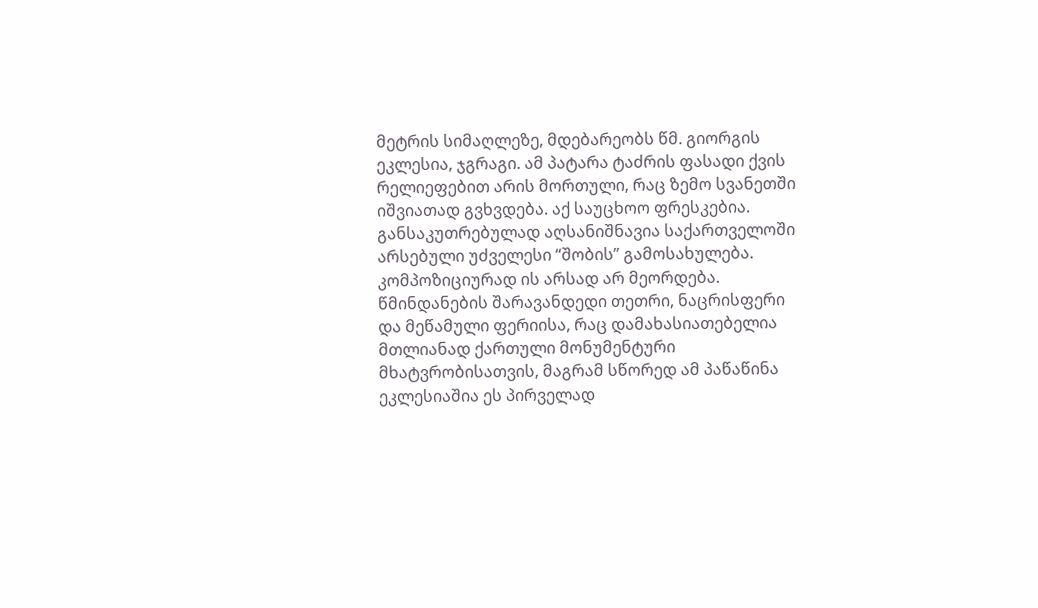მეტრის სიმაღლეზე, მდებარეობს წმ. გიორგის ეკლესია, ჯგრაგი. ამ პატარა ტაძრის ფასადი ქვის რელიეფებით არის მორთული, რაც ზემო სვანეთში იშვიათად გვხვდება. აქ საუცხოო ფრესკებია. განსაკუთრებულად აღსანიშნავია საქართველოში არსებული უძველესი “შობის” გამოსახულება. კომპოზიციურად ის არსად არ მეორდება. წმინდანების შარავანდედი თეთრი, ნაცრისფერი და მეწამული ფერიისა, რაც დამახასიათებელია მთლიანად ქართული მონუმენტური მხატვრობისათვის, მაგრამ სწორედ ამ პაწაწინა ეკლესიაშია ეს პირველად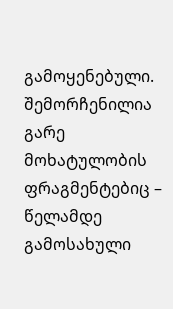გამოყენებული. შემორჩენილია გარე მოხატულობის ფრაგმენტებიც – წელამდე გამოსახული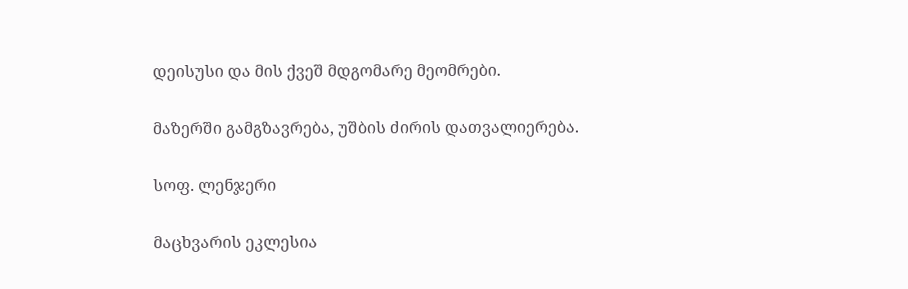დეისუსი და მის ქვეშ მდგომარე მეომრები.

მაზერში გამგზავრება, უშბის ძირის დათვალიერება.

სოფ. ლენჯერი

მაცხვარის ეკლესია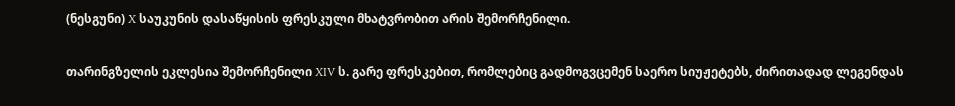(ნესგუნი) X საუკუნის დასაწყისის ფრესკული მხატვრობით არის შემორჩენილი.

თარინგზელის ეკლესია შემორჩენილი XIV ს. გარე ფრესკებით, რომლებიც გადმოგვცემენ საერო სიუჟეტებს, ძირითადად ლეგენდას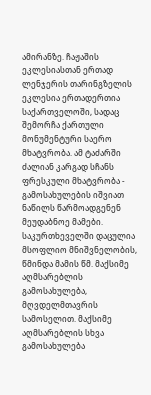ამირანზე. ჩაჟაშის ეკლესიასთან ერთად ლენჯერის თარინგზელის ეკლესია ერთადერთია საქართველოში, სადაც შემორჩა ქართული მონუმენტური საერო მხატვრობა. ამ ტაძარში ძალიან კარგად სჩანს ფრესკული მხატვრობა - გამოსახულების იშვიათ ნაწილს წარმოადგენენ მეუდაბნოე მამები. საკურთხეველში დაცულია მსოფლიო მნიშვნელობის, წმინდა მამის წმ. მაქსიმე აღმსარებლის გამოსახულება, მღვდელმთავრის სამოსელით. მაქსიმე აღმსარებლის სხვა გამოსახულება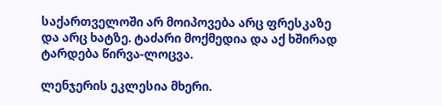საქართველოში არ მოიპოვება არც ფრესკაზე და არც ხატზე. ტაძარი მოქმედია და აქ ხშირად ტარდება წირვა-ლოცვა.

ლენჯერის ეკლესია მხერი.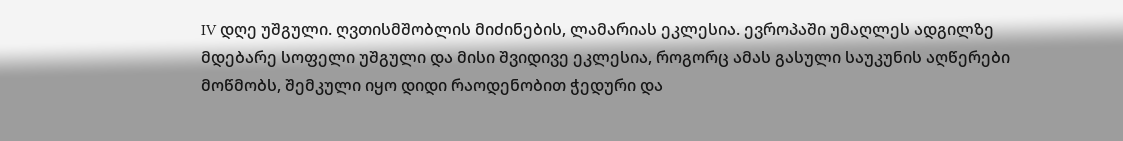IV დღე უშგული. ღვთისმშობლის მიძინების, ლამარიას ეკლესია. ევროპაში უმაღლეს ადგილზე მდებარე სოფელი უშგული და მისი შვიდივე ეკლესია, როგორც ამას გასული საუკუნის აღწერები მოწმობს, შემკული იყო დიდი რაოდენობით ჭედური და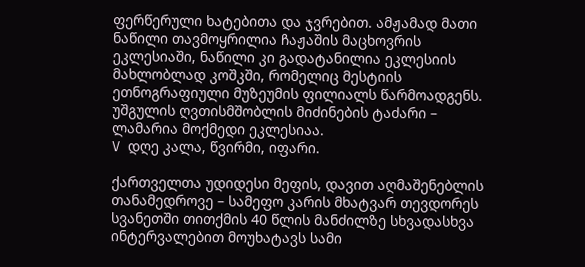ფერწერული ხატებითა და ჯვრებით. ამჟამად მათი ნაწილი თავმოყრილია ჩაჟაშის მაცხოვრის ეკლესიაში, ნაწილი კი გადატანილია ეკლესიის მახლობლად კოშკში, რომელიც მესტიის ეთნოგრაფიული მუზეუმის ფილიალს წარმოადგენს. უშგულის ღვთისმშობლის მიძინების ტაძარი – ლამარია მოქმედი ეკლესიაა.
V დღე კალა, წვირმი, იფარი.

ქართველთა უდიდესი მეფის, დავით აღმაშენებლის თანამედროვე – სამეფო კარის მხატვარ თევდორეს სვანეთში თითქმის 40 წლის მანძილზე სხვადასხვა ინტერვალებით მოუხატავს სამი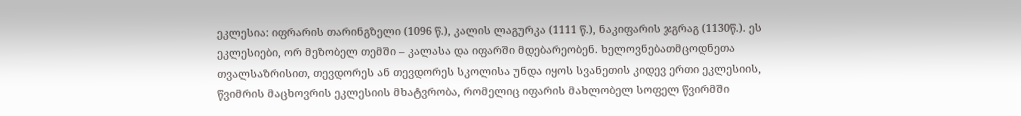ეკლესია: იფრარის თარინგზელი (1096 წ.), კალის ლაგურკა (1111 წ.), ნაკიფარის ჯგრაგ (1130წ.). ეს ეკლესიები, ორ მეზობელ თემში – კალასა და იფარში მდებარეობენ. ხელოვნებათმცოდნეთა თვალსაზრისით, თევდორეს ან თევდორეს სკოლისა უნდა იყოს სვანეთის კიდევ ერთი ეკლესიის, წვიმრის მაცხოვრის ეკლესიის მხატვრობა, რომელიც იფარის მახლობელ სოფელ წვირმში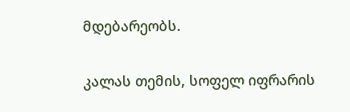მდებარეობს.

კალას თემის, სოფელ იფრარის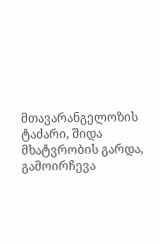მთავარანგელოზის ტაძარი, შიდა მხატვრობის გარდა, გამოირჩევა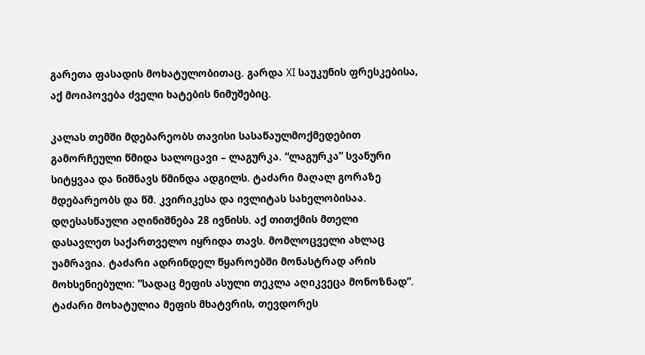გარეთა ფასადის მოხატულობითაც. გარდა XI საუკუნის ფრესკებისა, აქ მოიპოვება ძველი ხატების ნიმუშებიც.

კალას თემში მდებარეობს თავისი სასაწაულმოქმედებით გამორჩეული წმიდა სალოცავი – ლაგურკა. “ლაგურკა” სვანური სიტყვაა და ნიშნავს წმინდა ადგილს. ტაძარი მაღალ გორაზე მდებარეობს და წმ. კვირიკესა და ივლიტას სახელობისაა. დღესასწაული აღინიშნება 28 ივნისს. აქ თითქმის მთელი დასავლეთ საქართველო იყრიდა თავს. მომლოცველი ახლაც უამრავია. ტაძარი ადრინდელ წყაროებში მონასტრად არის მოხსენიებული: ”სადაც მეფის ასული თეკლა აღიკვეცა მონოზნად”. ტაძარი მოხატულია მეფის მხატვრის, თევდორეს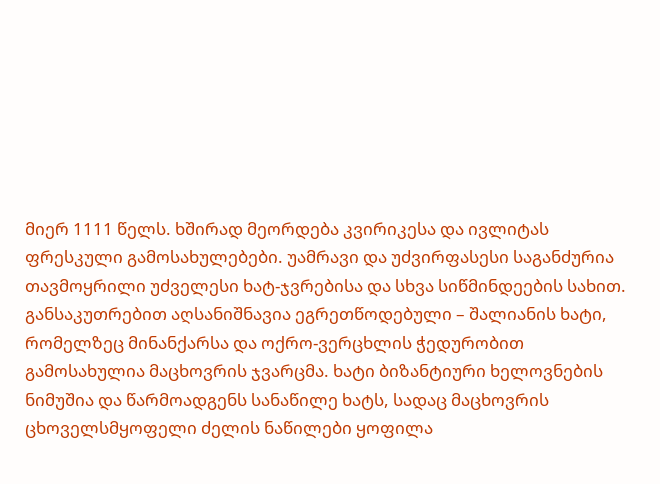მიერ 1111 წელს. ხშირად მეორდება კვირიკესა და ივლიტას ფრესკული გამოსახულებები. უამრავი და უძვირფასესი საგანძურია თავმოყრილი უძველესი ხატ-ჯვრებისა და სხვა სიწმინდეების სახით. განსაკუთრებით აღსანიშნავია ეგრეთწოდებული – შალიანის ხატი, რომელზეც მინანქარსა და ოქრო-ვერცხლის ჭედურობით გამოსახულია მაცხოვრის ჯვარცმა. ხატი ბიზანტიური ხელოვნების ნიმუშია და წარმოადგენს სანაწილე ხატს, სადაც მაცხოვრის ცხოველსმყოფელი ძელის ნაწილები ყოფილა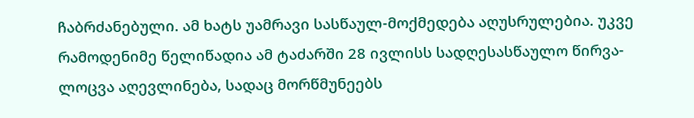ჩაბრძანებული. ამ ხატს უამრავი სასწაულ-მოქმედება აღუსრულებია. უკვე რამოდენიმე წელიწადია ამ ტაძარში 28 ივლისს სადღესასწაულო წირვა-ლოცვა აღევლინება, სადაც მორწმუნეებს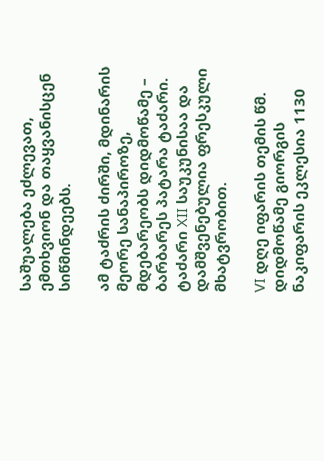საშუალება ეძლევათ, ემთხვიონ და თაყვანისცენ სიწმინდეებს.

ამ ტაძრის ძირში, მდინარის მეორე სანაპიროზე, მდებარეობს დიდმოწამე – ბარბარეს პატარა ტაძარი. ტაძარი XII საუკუნისაა და დამშვენებულია ფრესკული მხატვრობით.

VI დღე იფარის თემის წმ. დიდმოწამე გიორგის ნაკიფარის ეკლესია 1130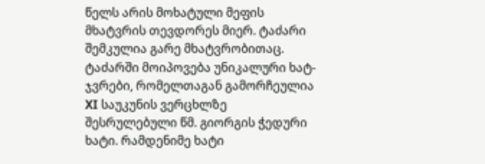წელს არის მოხატული მეფის მხატვრის თევდორეს მიერ. ტაძარი შემკულია გარე მხატვრობითაც. ტაძარში მოიპოვება უნიკალური ხატ-ჯვრები, რომელთაგან გამორჩეულია XI საუკუნის ვერცხლზე შესრულებული წმ. გიორგის ჭედური ხატი. რამდენიმე ხატი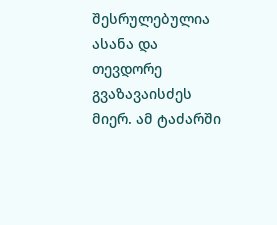შესრულებულია ასანა და თევდორე გვაზავაისძეს მიერ. ამ ტაძარში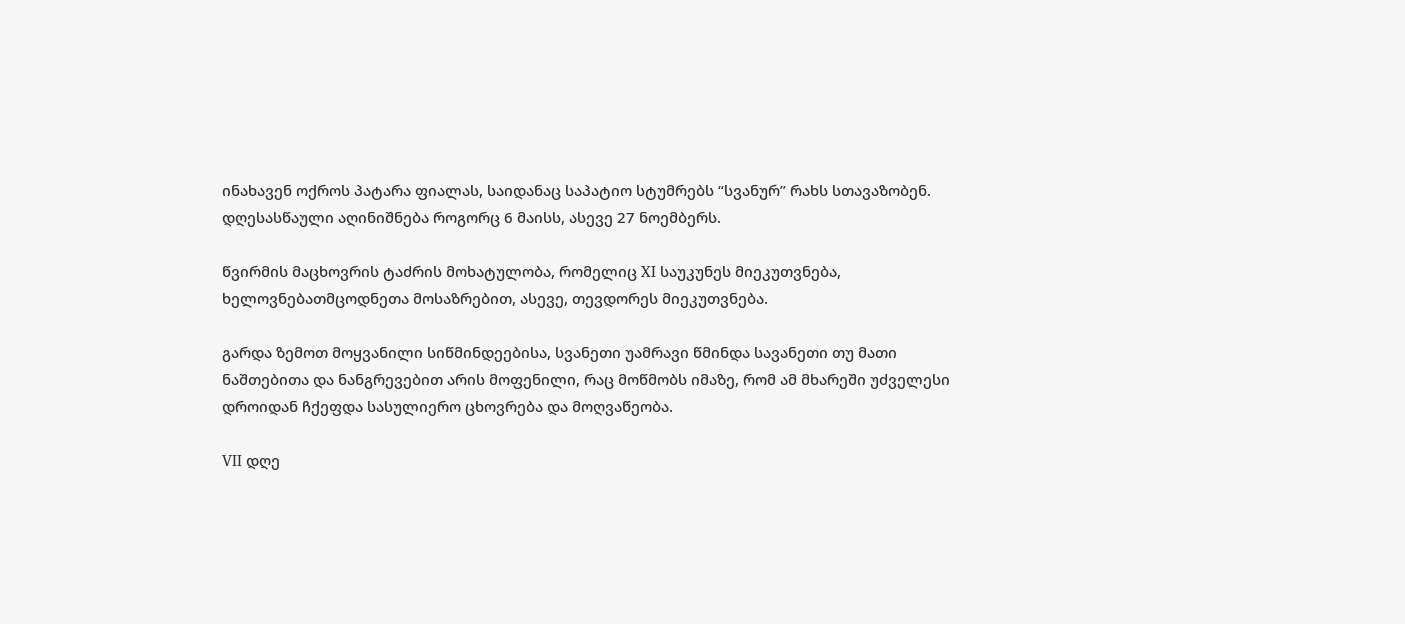ინახავენ ოქროს პატარა ფიალას, საიდანაც საპატიო სტუმრებს “სვანურ” რახს სთავაზობენ. დღესასწაული აღინიშნება როგორც 6 მაისს, ასევე 27 ნოემბერს.

წვირმის მაცხოვრის ტაძრის მოხატულობა, რომელიც XI საუკუნეს მიეკუთვნება, ხელოვნებათმცოდნეთა მოსაზრებით, ასევე, თევდორეს მიეკუთვნება.

გარდა ზემოთ მოყვანილი სიწმინდეებისა, სვანეთი უამრავი წმინდა სავანეთი თუ მათი ნაშთებითა და ნანგრევებით არის მოფენილი, რაც მოწმობს იმაზე, რომ ამ მხარეში უძველესი დროიდან ჩქეფდა სასულიერო ცხოვრება და მოღვაწეობა.

VII დღე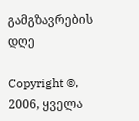გამგზავრების დღე

Copyright ©, 2006, ყველა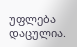უფლება დაცულია.